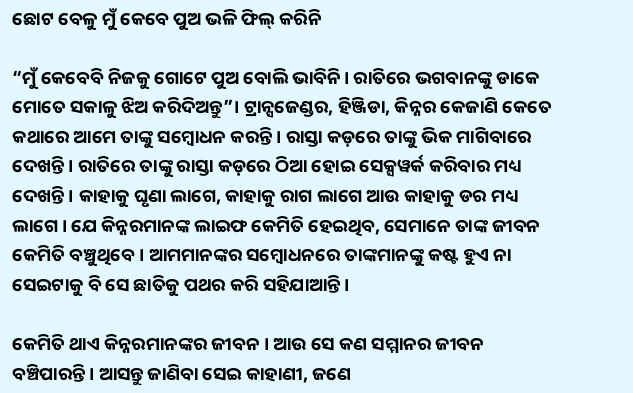ଛୋଟ ବେଳୁ ମୁଁ କେବେ ପୁଅ ଭଳି ଫିଲ୍ କରିନି

“ମୁଁ କେବେବି ନିଜକୁ ଗୋଟେ ପୁଅ ବୋଲି ଭାବିନି। ରାତିରେ ଭଗବାନଙ୍କୁ ଡାକେ ମୋତେ ସକାଳୁ ଝିଅ କରିଦିଅନ୍ତୁ”। ଟ୍ର‌‌ାନ୍ସଜେଣ୍ଡର, ହିଞ୍ଜିଡା, କିନ୍ନର କେଜାଣି କେତେ କଥାରେ ଆମେ ତାଙ୍କୁ ସମ୍ବୋଧନ କରନ୍ତି। ରାସ୍ତା କଡ଼ରେ ତାଙ୍କୁ ଭିକ ମାଗିବାରେ ଦେଖନ୍ତି। ରାତିରେ ତାଙ୍କୁ ରାସ୍ତା କଡ଼ରେ ଠିଆ ହୋଇ ସେକ୍ସୱର୍କ କରିବାର ମଧ୍ୟ ଦେଖନ୍ତି। କାହାକୁ ଘୃଣା ଲାଗେ, କାହାକୁ ରାଗ ଲାଗେ ଆଉ କାହାକୁ ଡର ମଧ୍ୟ ଲାଗେ। ଯେ କିନ୍ନରମାନଙ୍କ ଲାଇଫ କେମିତି ହେଇଥିବ, ସେମାନେ ତାଙ୍କ ଜୀବନ କେମିତି ବଞ୍ଚୁଥିବେ। ଆମମାନଙ୍କର ସମ୍ବୋଧନରେ ତାଙ୍କମାନଙ୍କୁ କଷ୍ଟ ହୁଏ ନା ସେଇଟାକୁ ବି ସେ ଛାତିକୁ ପଥର କରି ସହିଯାଆନ୍ତି।

କେମିତି ଥାଏ କିନ୍ନରମାନଙ୍କର ଜୀବନ । ଆଉ ସେ କଣ ସମ୍ମାନର ଜୀବନ ବଞ୍ଚିପାରନ୍ତି। ଆସନ୍ତୁ ଜାଣିବା ସେଇ କାହାଣୀ, ଜଣେ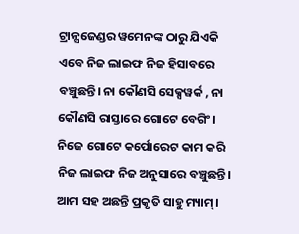ଟ୍ର‌‌ାନ୍ସଜେଣ୍ଡର ୱମେନଙ୍କ ଠାରୁ ଯିଏକି ଏବେ ନିଜ ଲାଇଫ ନିଜ ହିସାବରେ ବଞ୍ଚୁଛନ୍ତି। ନା କୌଣସି ସେକ୍ସୱର୍କ , ନା କୌଣସି ରାସ୍ତାରେ ଗୋଟେ ବେଗିଂ। ନିଜେ ଗୋଟେ କର୍ପୋରେଟ କାମ କରି ନିଜ ଲାଇଫ ନିଜ ଅନୁସାରେ ବଞ୍ଚୁଛନ୍ତି। ଆମ ସହ ଅଛନ୍ତି ପ୍ରକୃତି ସାହୁ ମ୍ୟାମ୍।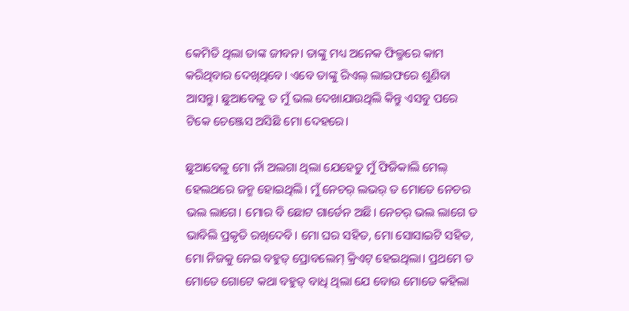କେମିତି ଥିଲା ତାଙ୍କ ଜୀବନ। ତାଙ୍କୁ ମଧ୍ୟ ଅନେକ ଫିଲ୍ମରେ କାମ କରିଥିବାର ଦେଖିଥିବେ। ଏବେ ତାଙ୍କୁ ରିଏଲ୍ ଲାଇଫରେ ଶୁଣିବା ଆସନ୍ତୁ। ଛୁଆବେଳୁ ତ ମୁଁ ଭଲ ଦେଖାଯାଉଥିଲି କିନ୍ତୁ ଏସବୁ ପରେ ଟିକେ ଚେଞ୍ଜେସ ଅସିଛି ମୋ ଦେହରେ।

ଛୁଆବେଳୁ ମୋ ନାଁ ଅଲଗା ଥିଲା ଯେହେତୁ ମୁଁ ଫିଜିକାଲି ମେଲ୍ ହେଲଥରେ ଜନ୍ମ ହୋଇଥିଲି। ମୁଁ ନେଚର୍ ଲଭର୍ ତ ମୋତେ ନେଚର ଭଲ ଲାଗେ। ମୋର ବି ଛୋଟ ଗାର୍ଡେନ ଅଛି। ନେଚର୍ ଭଲ ଲାଗେ ତ ଭାବିଲି ପ୍ରକୃତି ରଖିଦେବି। ମୋ ଘର ସହିତ, ମୋ ସୋସାଇଟି ସହିତ, ମୋ ନିଜକୁ ନେଇ ବହୁତ୍ ପ୍ରୋବଲେମ୍ କ୍ରିଏଟ୍ ହେଇଥିଲା। ପ୍ରଥମେ ତ ମୋତେ ଗୋଟେ କଥା ବହୁତ୍ ବାଧି ଥିଲା ଯେ ବୋଉ ମୋତେ କହିଲା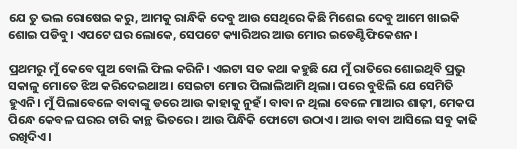ଯେ ତୁ ଭଲ ରୋଷେଇ କରୁ, ଆମକୁ ରାନ୍ଧିକି ଦେବୁ ଆଉ ସେଥିରେ କିଛି ମିଶେଇ ଦେବୁ ଆମେ ଖାଇକି ଶୋଇ ପଡିବୁ। ଏପଟେ ଘର ଲୋକେ, ସେପଟେ କ୍ୟାରିଅର ଆଉ ମୋର ଇଡେଣ୍ଟିଫିକେଶନ।

ପ୍ରଥମରୁ ମୁଁ କେବେ ପୁଅ ବୋଲି ଫିଲ କରିନି। ଏଇଟା ସତ କଥା କହୁଛି ଯେ ମୁଁ ରାତିରେ ଶୋଇଥିବି ପ୍ରଭୁ ସକାଳୁ ମୋତେ ଝିଅ କରିଦେଇଥାଅ। ସେଇଟା ମୋର ପିଲାଲିଆମି ଥିଲା। ପରେ ବୁଝିଲି ଯେ ସେମିତି ହୁଏନି। ମୁଁ ପିଲାବେଳେ ବାବାଙ୍କୁ ଡରେ ଆଉ କାହାକୁ ନୁହଁ। ବାବା ନ ଥିଲା ବେଳେ ମାଆର ଶାଢ଼ୀ, ମେକପ ପିନ୍ଧେ କେବଳ ଘରର ଚାରି କାନ୍ଥ ଭିତରେ। ଆଉ ପିନ୍ଧିକି ଫୋଟୋ ଉଠାଏ। ଆଉ ବାବା ଆସିଲେ ସବୁ କାଢି ରଖିଦିଏ।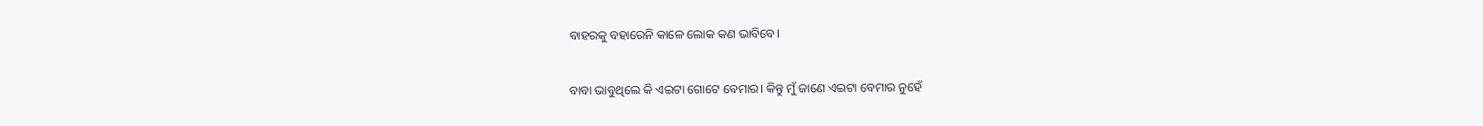ବାହରକୁ ବହାରେନି କାଳେ ଲୋକ କଣ ଭାବିବେ।

ବାବା ଭାବୁଥିଲେ କି ଏଇଟା ଗୋଟେ ବେମାର। କିନ୍ତୁ ମୁଁ ଜାଣେ ଏଇଟା ବେମାର ନୁହେଁ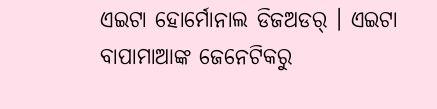ଏଇଟା ହୋର୍ମୋନାଲ ଡିଜଅଡର୍ । ଏଇଟା ବାପାମାଆଙ୍କ ଜେନେଟିକରୁ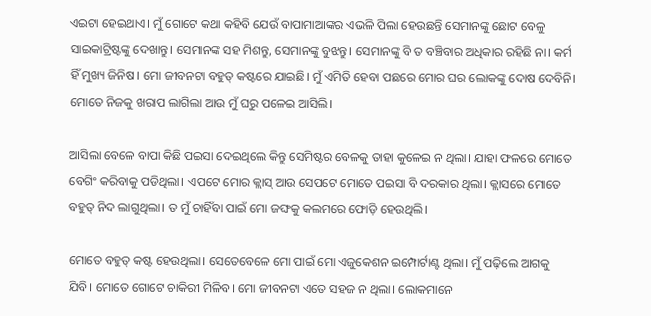ଏଇଟା ହେଇଥାଏ। ମୁଁ ଗୋଟେ କଥା କହିବି ଯେଉଁ ବାପାମାଆଙ୍କର ଏଭଳି ପିଲା ହେଉଛନ୍ତି ସେମାନଙ୍କୁ ଛୋଟ ବେଳୁ ସାଇକାଟ୍ରିଷ୍ଟଙ୍କୁ ଦେଖାନ୍ତୁ। ସେମାନଙ୍କ ସହ ମିଶନ୍ତୁ, ସେମାନଙ୍କୁ ବୁଝନ୍ତୁ। ସେମାନଙ୍କୁ ବି ତ ବଞ୍ଚିବାର ଅଧିକାର ରହିଛି ନା। କର୍ମ ହିଁ ମୁଖ୍ୟ ଜିନିଷ। ମୋ ଜୀବନଟା ବହୁତ୍ କଷ୍ଟରେ ଯାଇଛି। ମୁଁ ଏମିତି ହେବା ପଛରେ ମୋର ଘର ଲୋକଙ୍କୁ ଦୋଷ ଦେବିନି। ମୋତେ ନିଜକୁ ଖରାପ ଲାଗିଲା ଆଉ ମୁଁ ଘରୁ ପଳେଇ ଆସିଲି।

ଆସିଲା ବେଳେ ବାପା କିଛି ପଇସା ଦେଇଥିଲେ କିନ୍ତୁ ସେମିଷ୍ଟର ବେଳକୁ ତାହା କୁଳେଇ ନ ଥିଲା। ଯାହା ଫଳରେ ମୋତେ ବେଗିଂ କରିବାକୁ ପଡିଥିଲା। ଏପଟେ ମୋର କ୍ଲାସ୍ ଆଉ ସେପଟେ ମୋତେ ପଇସା ବି ଦରକାର ଥିଲା। କ୍ଲାସରେ ମୋତେ ବହୁତ୍ ନିଦ ଲାଗୁଥିଲା। ତ ମୁଁ ଚାହିଁବା ପାଇଁ ମୋ ଜଙ୍ଘକୁ କଲମରେ ଫୋଡ଼ି ହେଉଥିଲି।

ମୋତେ ବହୁତ୍ କଷ୍ଟ ହେଉଥିଲା। ସେତେବେଳେ ମୋ ପାଇଁ ମୋ ଏଜୁକେଶନ ଇମ୍ପୋର୍ଟାଣ୍ଟ ଥିଲା। ମୁଁ ପଢ଼ିଲେ ଆଗକୁ ଯିବି। ମୋତେ ଗୋଟେ ଚାକିରୀ ମିଳିବ। ମୋ ଜୀବନଟା ଏତେ ସହଜ ନ ଥିଲା। ଲୋକମାନେ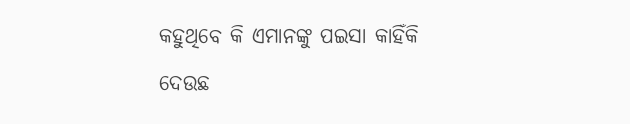କହୁଥିବେ କି ଏମାନଙ୍କୁ ପଇସା କାହିଁକି ଦେଉଛ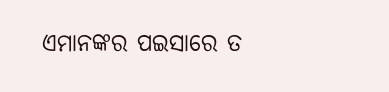ଏମାନଙ୍କର ପଇସାରେ ତ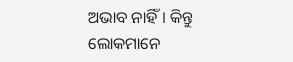ଅଭାବ ନାହିଁ। କିନ୍ତୁ ଲୋକମାନେ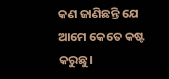କଣ ଜାଣିଛନ୍ତି ଯେ ଆମେ କେତେ କଷ୍ଟ କରୁଛୁ।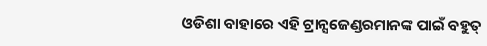ଓଡିଶା ବାହାରେ ଏହି ଟ୍ର‌‌ାନ୍ସଜେଣ୍ଡରମାନଙ୍କ ପାଇଁ ବହୁତ୍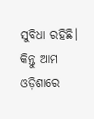ସୁବିଧା ରହିଛି। କିନ୍ତୁ ଆମ ଓଡ଼ିଶାରେ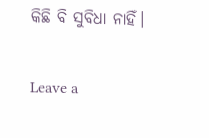କିଛି ବି ସୁବିଧା ନାହିଁ।

Leave a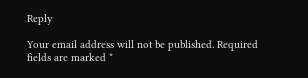Reply

Your email address will not be published. Required fields are marked *